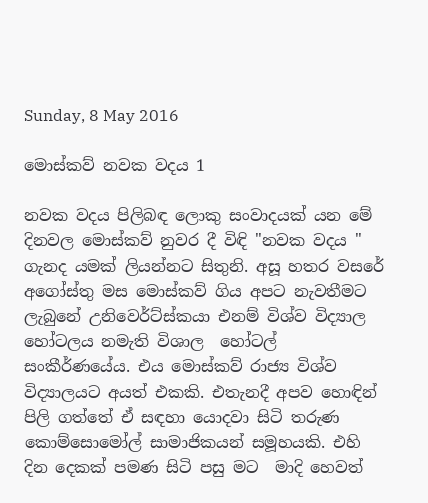Sunday, 8 May 2016

මොස්කව් නවක වදය 1

නවක වදය පිලිබඳ ලොකු සංවාදයක් යන මේ දිනවල මොස්කව් නුවර දී විඳි "නවක වදය " ගැනද යමක් ලියන්නට සිතුනි. අසූ හතර වසරේ අගෝස්තු මස මොස්කව් ගිය අපට නැවතීමට ලැබුනේ උනිවෙර්ට්ස්කයා එනම් විශ්ව විද්‍යාල හෝටලය නමැති විශාල  හෝටල් සංකීර්ණයේය. එය මොස්කව් රාජ්‍ය විශ්ව විද්‍යාලයට අයත් එකකි. එතැනදී අපව හොඳින් පිලි ගත්තේ ඒ සඳහා යොදවා සිටි තරුණ කොම්සොමෝල් සාමාජිකයන් සමූහයකි. එහි දින දෙකක් පමණ සිටි පසු මට  මාදි හෙවත්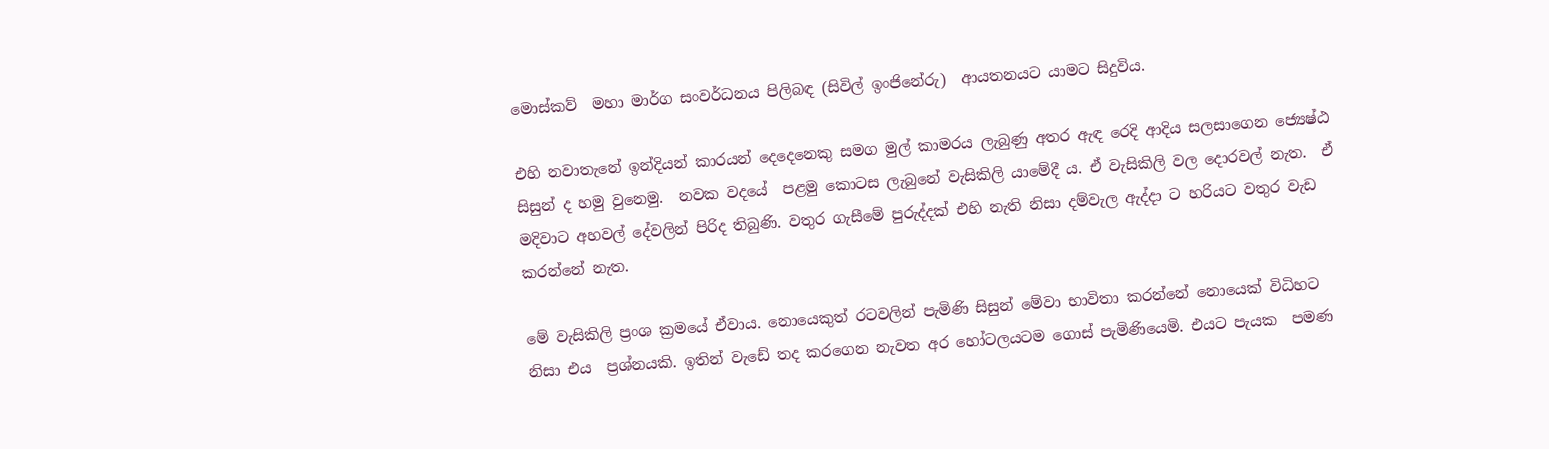මොස්කව්  මහා මාර්ග සංවර්ධනය පිලිබඳ (සිවිල් ඉංජිනේරු)  ආයතනයට යාමට සිදුවිය.

එහි නවාතැනේ ඉන්දියන් කාරයන් දෙදෙනෙකු සමග මුල් කාමරය ලැබුණු අතර ඇඳ රෙදි ආදිය සලසාගෙන ජ්‍යෙෂ්ඨ සිසුන් ද හමු වුනෙමු.  නවක වදයේ  පළමු කොටස ලැබුනේ වැසිකිලි යාමේදී ය. ඒ වැසිකිලි වල දොරවල් නැත.  ඒ මදිවාට අහවල් දේවලින් පිරිද තිබුණි. වතුර ගැසීමේ පුරුද්දක් එහි නැති නිසා දම්වැල ඇද්දා ට හරියට වතුර වැඩ කරන්නේ නැත.

මේ වැසිකිලි ප්‍රංශ ක්‍රමයේ ඒවාය. නොයෙකුත් රටවලින් පැමිණි සිසුන් මේවා භාවිතා කරන්නේ නොයෙක් විධිහට  නිසා එය  ප්‍රශ්නයකි. ඉතින් වැඩේ තද කරගෙන නැවත අර හෝටලයටම ගොස් පැමිණියෙමි. එයට පැයක  පමණ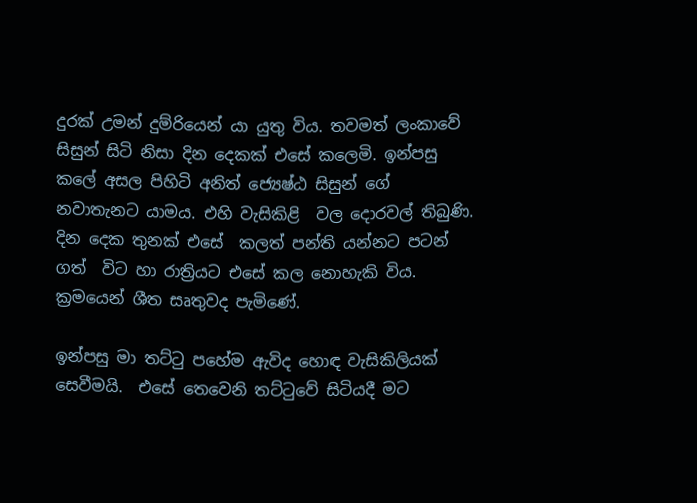දුරක් උමන් දුම්රියෙන් යා යුතු විය. තවමත් ලංකාවේ සිසුන් සිටි නිසා දින දෙකක් එසේ කලෙමි. ඉන්පසු කලේ අසල පිහිටි අනිත් ජ්‍යෙෂ්ඨ සිසුන් ගේ නවාතැනට යාමය. එහි වැසිකිළි  වල දොරවල් තිබුණි. දින දෙක තුනක් එසේ  කලත් පන්ති යන්නට පටන් ගත්  විට හා රාත්‍රියට එසේ කල නොහැකි විය. ක්‍රමයෙන් ශීත සෘතුවද පැමිණේ.

ඉන්පසු මා තට්ටු පහේම ඇවිද හොඳ වැසිකිලියක් සෙවීමයි.  එසේ තෙවෙනි තට්ටුවේ සිටියදී මට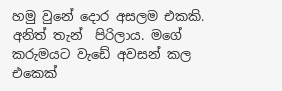හමු වුනේ දොර අසලම එකකි. අනිත් තැන්  පිරිලාය. මගේ කරුමයට වැඩේ අවසන් කල එකෙක්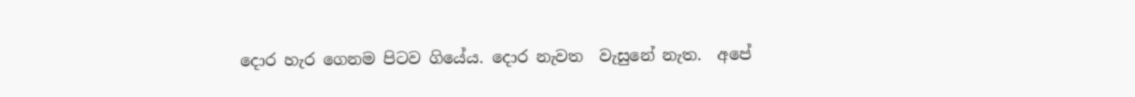දොර හැර ගෙනම පිටව ගියේය. දොර නැවත  වැසුනේ නැත.  අපේ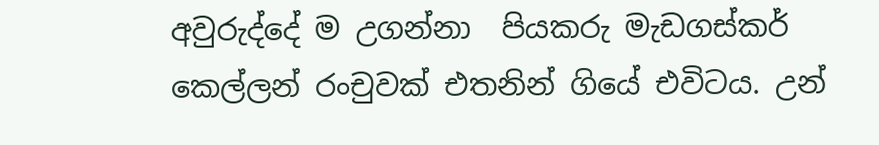අවුරුද්දේ ම උගන්නා  පියකරු මැඩගස්කර් කෙල්ලන් රංචුවක් එතනින් ගියේ එවිටය. උන්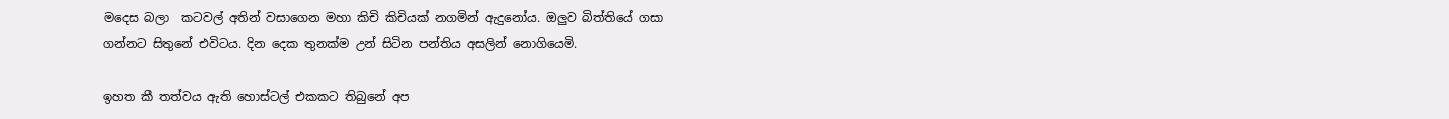මදෙස බලා  කටවල් අතින් වසාගෙන මහා කිචි කිචියක් නගමින් ඇදුනෝය. ඔලුව බිත්තියේ ගසා ගන්නට සිතුනේ එවිටය. දින දෙක තුනක්ම උන් සිටින පන්තිය අසලින් නොගියෙමි.

ඉහත කී තත්වය ඇති හොස්ටල් එකකට තිබුනේ අප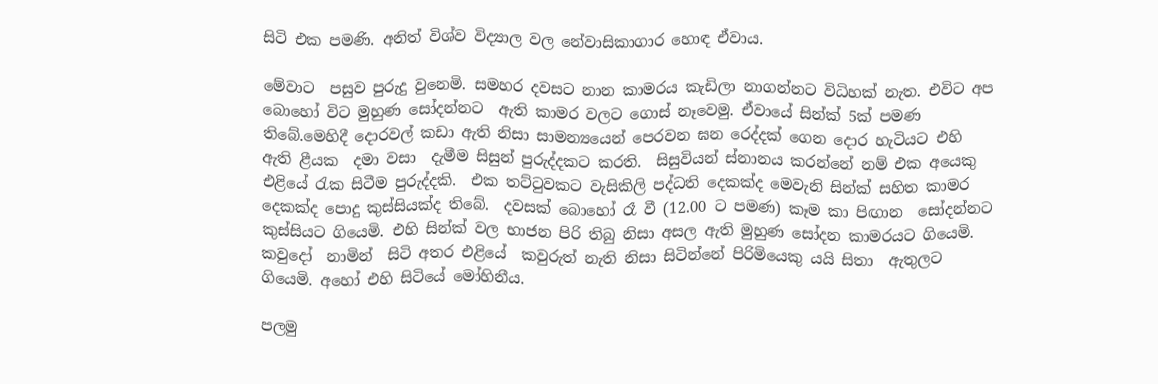සිටි එක පමණි. අනිත් විශ්ව විද්‍යාල වල නේවාසිකාගාර හොඳ ඒවාය.

මේවාට  පසුව පුරුදු වුනෙමි. සමහර දවසට නාන කාමරය කැඩිලා නාගන්නට විධිහක් නැත. එවිට අප බොහෝ විට මුහුණ සෝදන්නට  ඇති කාමර වලට ගොස් නෑවෙමු. ඒවායේ සින්ක් 5ක් පමණ තිබේ.මෙහිදී දොරවල් කඩා ඇති නිසා සාමන්‍යයෙන් පෙරවන ඝන රෙද්දක් ගෙන දොර හැටියට එහි ඇති ළීයක  දමා වසා  දැමීම සිසුන් පුරුද්දකට කරති.  සිසුවියන් ස්නානය කරන්නේ නම් එක අයෙකු එළියේ රැක සිටීම පුරුද්දකි.  එක තට්ටුවකට වැසිකිලි පද්ධති දෙකක්ද මෙවැනි සින්ක් සහිත කාමර දෙකක්ද පොදු කුස්සියක්ද තිබේ.  දවසක් බොහෝ රෑ වී (12.00 ට පමණ) කෑම කා පිඟාන  සෝදන්නට කුස්සියට ගියෙමි. එහි සින්ක් වල භාජන පිරි තිබු නිසා අසල ඇති මුහුණ සෝදන කාමරයට ගියෙමි.  කවුදෝ  නාමින්  සිටි අතර එළියේ  කවුරුත් නැති නිසා සිටින්නේ පිරිමියෙකු යයි සිතා  ඇතුලට ගියෙමි. අහෝ එහි සිටියේ මෝහිනීය.

පලමු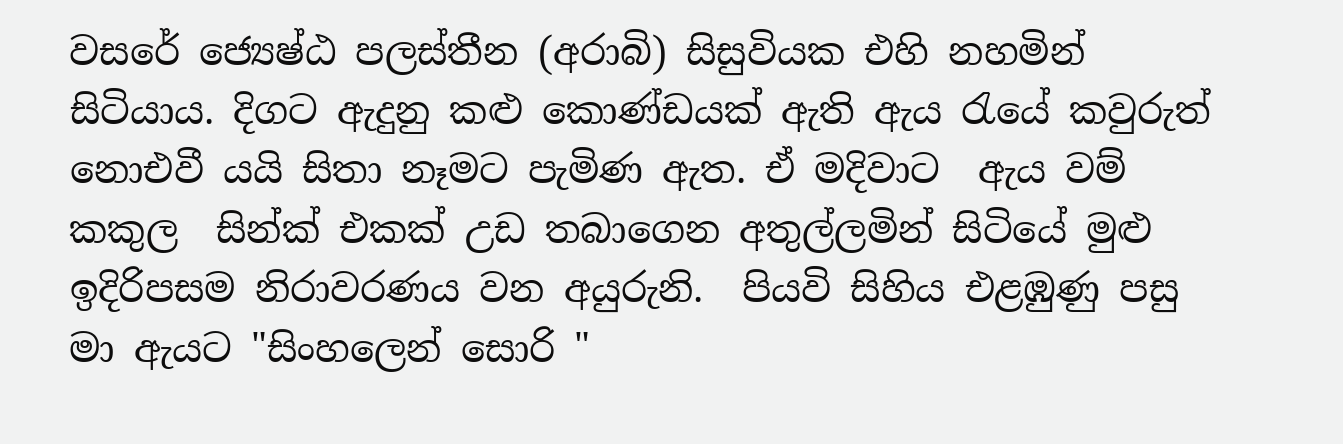වසරේ ජ්‍යෙෂ්ඨ පලස්තීන (අරාබි) සිසුවියක එහි නහමින් සිටියාය. දිගට ඇදුනු කළු කොණ්ඩයක් ඇති ඇය රැයේ කවුරුත් නොඑවී යයි සිතා නෑමට පැමිණ ඇත. ඒ මදිවාට  ඇය වම් කකුල  සින්ක් එකක් උඩ තබාගෙන අතුල්ලමින් සිටියේ මුළු ඉදිරිපසම නිරාවරණය වන අයුරුනි.  පියවි සිහිය එළඹුණු පසු මා ඇයට "සිංහලෙන් සොරි "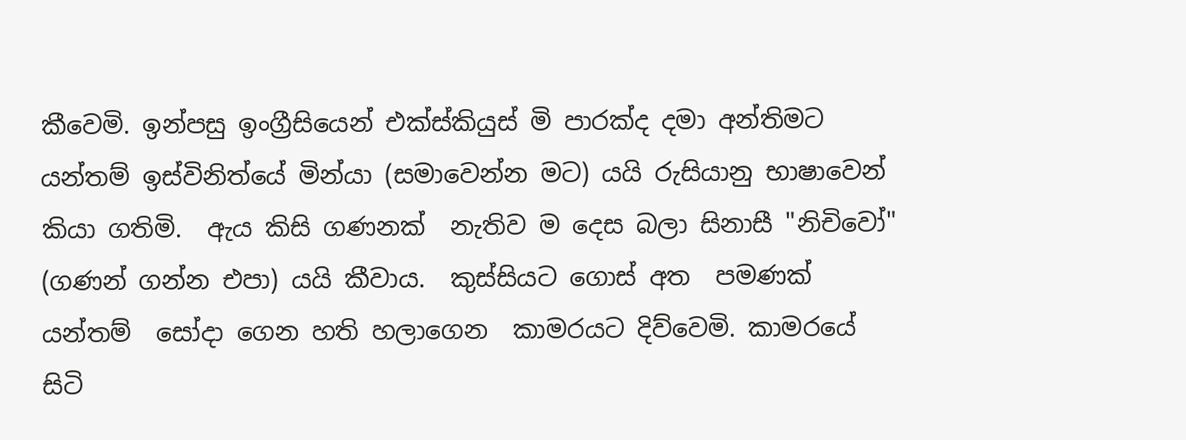කීවෙමි. ඉන්පසු ඉංග්‍රීසියෙන් එක්ස්කියුස් මි පාරක්ද දමා අන්තිමට යන්තම් ඉස්විනිත්යේ මින්යා (සමාවෙන්න මට) යයි රුසියානු භාෂාවෙන් කියා ගතිමි.  ඇය කිසි ගණනක්  නැතිව ම දෙස බලා සිනාසී "නිචිවෝ" (ගණන් ගන්න එපා) යයි කීවාය.  කුස්සියට ගොස් අත  පමණක් යන්තම්  සෝදා ගෙන හති හලාගෙන  කාමරයට දිව්වෙමි. කාමරයේ සිටි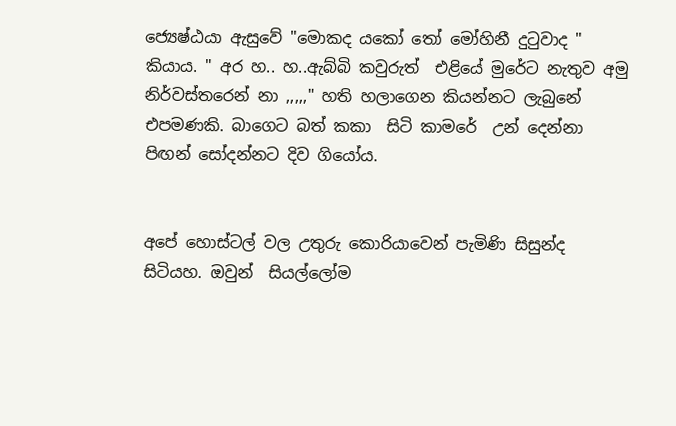ජ්‍යෙෂ්ඨයා ඇසුවේ "මොකද යකෝ තෝ මෝහිනී දුටුවාද " කියාය. " අර හ.. හ..ඇබ්බි කවුරුත්  එළියේ මුරේට නැතුව අමු නිර්වස්තරෙන් නා ,,,,," හති හලාගෙන කියන්නට ලැබුනේ එපමණකි. බාගෙට බත් කකා  සිටි කාමරේ  උන් දෙන්නා පිඟන් සෝදන්නට දිව ගියෝය.


අපේ හොස්ටල් වල උතුරු කොරියාවෙන් පැමිණි සිසුන්ද සිටියහ. ඔවුන්  සියල්ලෝම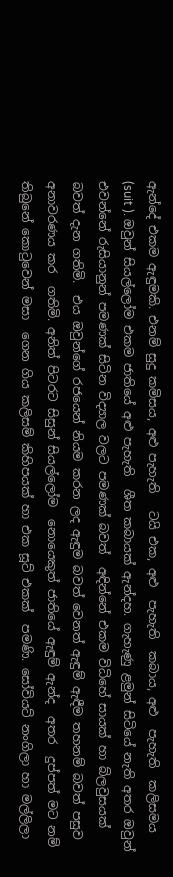ඇන්දේ එකම ඇඳුමකි. එනම් සුදු කමිසය, අළු පැහැති   ටයි එක, අළු  පැහැති  කබාය, අළු  පැහැති  කලිසමය (suit ). ඔවුන් සියල්ලෝම එකම ජාතියේ අළු පැහැති  ශීත කබායක් ඇන්දහ. ගැහැණු ළමුන් සිටියේ නැති අතර ඔවුන් එවන්නේ රුසියානුන් පමණක් සිටින විද්‍යාල වලට පමණක් බවත්  අඳින්නේ එකම විධිහේ සායක් හා බ්ලවුසයක් බවත් දැන ගතිමි.  එය ඔවුන්ගේ රජයෙන් නියම කරන ලද ඇඳුම බවත් වෙනත් ඇඳුම් ඇඳීම තහනම් බවත් පසුව අනාවරණය කර  ගතිමි. අනිත් පිටරට සිසුන් සියල්ලෝම  නොයෙකුත් ජාතියේ ඇඳුම් ඇන්ද  අතර  දුප්පත් මට නම් තිබුනේ කොටුවෙන් මසා  ගෙන ගිය කලිසම් කිහිපයක් හා එක සූට් එකක්  පමණි. සෝවියට් නංගිලා හා මල්ලිලා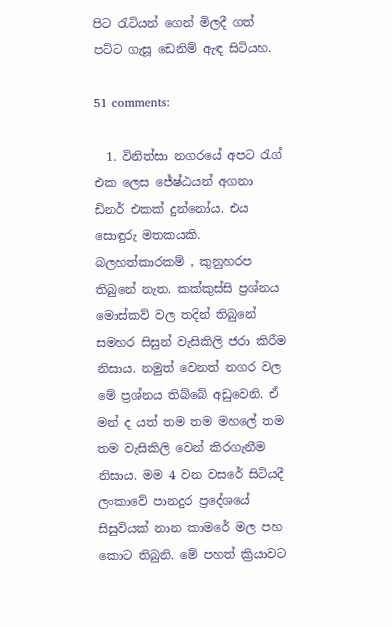පිට රැටියන් ගෙන් මිලදී ගත් පට්ට ගැසූ ඩෙනිම් ඇඳ සිටියහ.

51 comments:

  1. විනිත්සා නගරයේ අපට රැග් එක ලෙස ජේෂ්ඨයන් අගනා ඩිනර් එකක් දුන්නෝය. එය සොඳුරු මතකයකි. බලහත්කාරකම් , කුනුහරප තිබුනේ නැත. කක්කුස්සි ප්‍රශ්නය මොස්කව් වල තදින් තිබුනේ සමහර සිසුන් වැසිකිලි ජරා කිරීම නිසාය. නමුත් වෙනත් නගර වල මේ ප්‍රශ්නය තිබ්බේ අඩුවෙනි. ඒ මන් ද යත් තම තම මහලේ තම තම වැසිකිලි වෙන් කිරගැනීම නිසාය. මම 4 වන වසරේ සිටියදී ලංකාවේ පානදුර ප්‍රදේශයේ සිසුවියක් නාන කාමරේ මල පහ කොට තිබුනි. මේ පහත් ක්‍රියාවට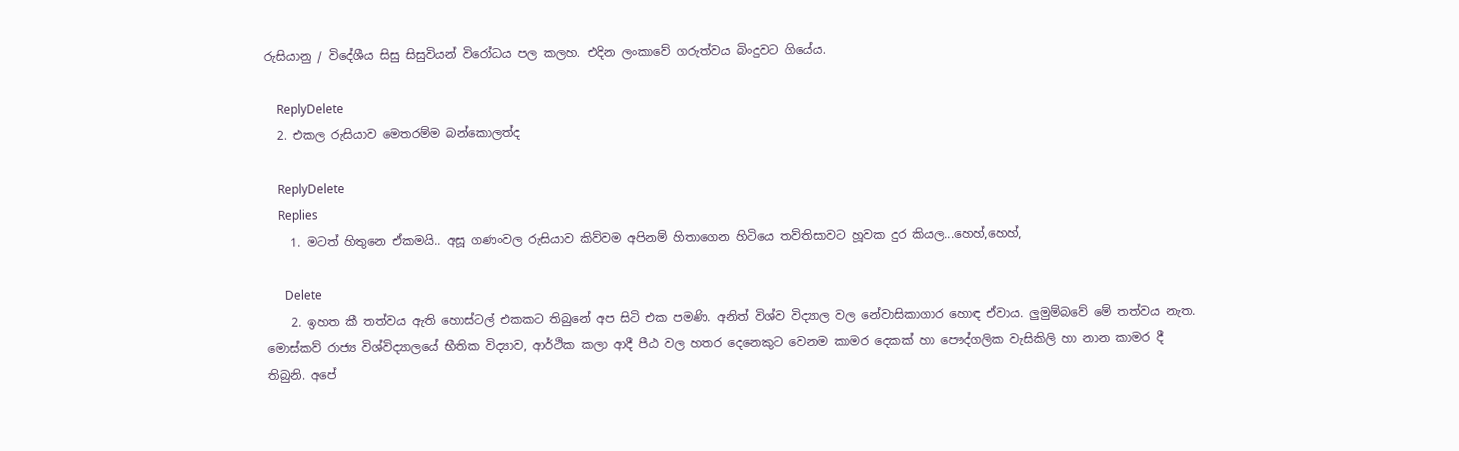රුසියානු / විදේශීය සිසු සිසුවියන් විරෝධය පල කලහ. එදින ලංකාවේ ගරුත්වය බිංදුවට ගියේය.

    ReplyDelete
  2. එකල රුසියාව මෙතරම්ම බන්කොලත්ද

    ReplyDelete
    Replies
    1. මටත් හිතුනෙ ඒකමයි.. අසූ ගණංවල රුසියාව කිව්වම අපිනම් හිතාගෙන හිටියෙ තව්තිසාවට හූවක දුර කියල...හෙහ්,හෙහ්,

      Delete
    2. ඉහත කී තත්වය ඇති හොස්ටල් එකකට තිබුනේ අප සිටි එක පමණි. අනිත් විශ්ව විද්‍යාල වල නේවාසිකාගාර හොඳ ඒවාය. ලුමුම්බවේ මේ තත්වය නැත. මොස්කව් රාජ්‍ය විශ්විද්‍යාලයේ භීතික විද්‍යාව, ආර්ථික කලා ආදී පීඨ වල හතර දෙනෙකුට වෙනම කාමර දෙකක් හා පෞද්ගලික වැසිකිලි හා නාන කාමර දී තිබුනි. අපේ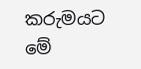කරුමයට මේ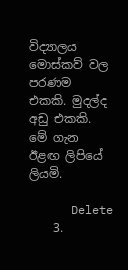විද්‍යාලය මොස්කව් වල පරණම එකකි. මුදල්ද අඩු එකකි. මේ ගැන ඊළඟ ලිපියේ ලියමි.

      Delete
    3.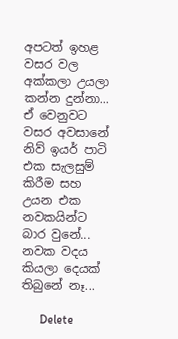අපටත් ඉහළ වසර වල අක්කලා උයලා කන්න දුන්නා... ඒ වෙනුවට වසර අවසානේ නිව් ඉයර් පාටි එක සැලසුම් කිරීම සහ උයන එක නවකයින්ට බාර වුනේ... නවක වදය කියලා දෙයක් තිබුනේ නෑ...

      Delete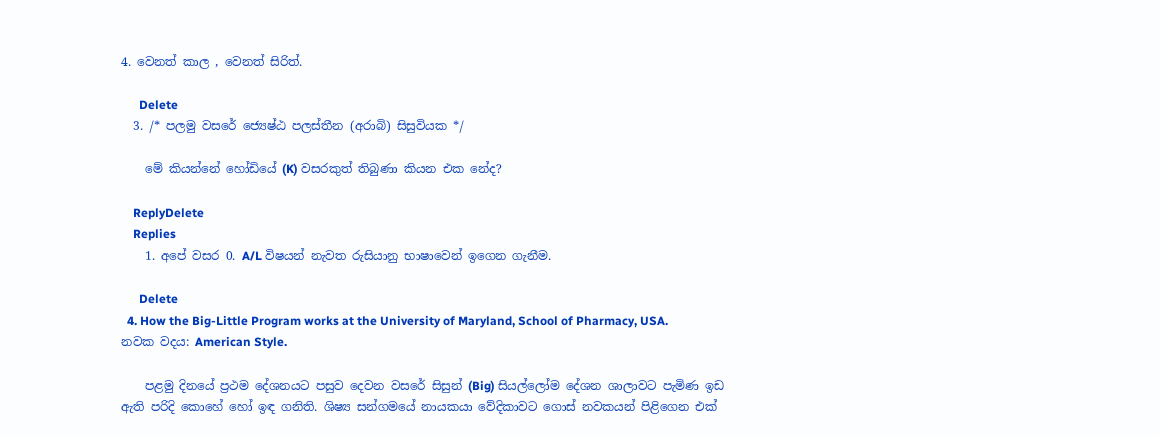4. වෙනත් කාල , වෙනත් සිරිත්.

      Delete
  3. /* පලමු වසරේ ජ්‍යෙෂ්ඨ පලස්තීන (අරාබි) සිසුවියක */

    මේ කියන්නේ හෝඩියේ (K) වසරකුත් තිබුණා කියන එක නේද?

    ReplyDelete
    Replies
    1. අපේ වසර 0. A/L විෂයන් නැවත රුසියානු භාෂාවෙන් ඉගෙන ගැනීම.

      Delete
  4. How the Big-Little Program works at the University of Maryland, School of Pharmacy, USA. නවක වදය: American Style.

    පළමු දිනයේ ප්‍රථම දේශනයට පසුව දෙවන වසරේ සිසුන් (Big) සියල්ලෝම දේශන ශාලාවට පැමිණ ඉඩ ඇති පරිදි කොහේ හෝ ඉඳ ගනිති. ශිෂ්‍ය සන්ගමයේ නායකයා වේදිකාවට ගොස් නවකයන් පිළිගෙන එක්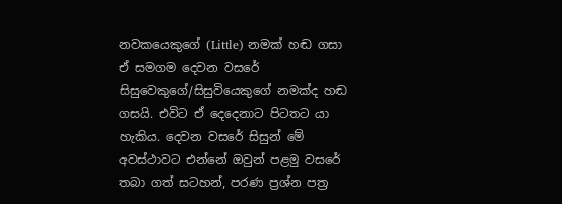නවකයෙකුගේ (Little) නමක් හඬ ගසා ඒ සමගම දෙවන වසරේ සිසුවෙකුගේ/සිසුවියෙකුගේ නමක්ද හඬ ගසයි. එවිට ඒ දෙදෙනාට පිටතට යා හැකිය. දෙවන වසරේ සිසුන් මේ අවස්ථාවට එන්නේ ඔවුන් පළමු වසරේ තබා ගත් සටහන්, පරණ ප්‍රශ්න පත්‍ර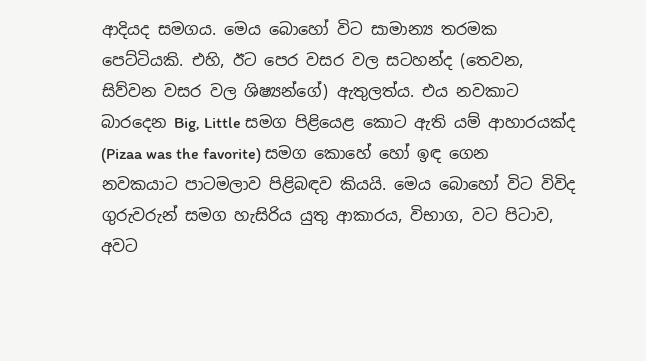ආදියද සමගය. මෙය බොහෝ විට සාමාන්‍ය තරමක පෙට්ටියකි. එහි, ඊට පෙර වසර වල සටහන්ද (තෙවන, සිව්වන වසර වල ශිෂ්‍යන්ගේ) ඇතුලත්ය. එය නවකාට බාරදෙන Big, Little සමග පිළියෙළ කොට ඇති යම් ආහාරයක්ද (Pizaa was the favorite) සමග කොහේ හෝ ඉඳ ගෙන නවකයාට පාටමලාව පිළිබඳව කියයි. මෙය බොහෝ විට විවිද ගුරුවරුන් සමග හැසිරිය යුතු ආකාරය, විභාග, වට පිටාව, අවට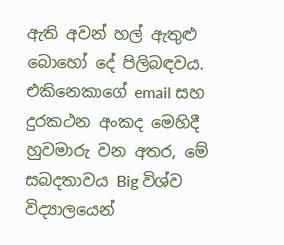ඇති අවන් හල් ඇතුළු බොහෝ දේ පිලිබඳවය. එකිනෙකාගේ email සහ දුරකථන අංකද මෙහිදී හුවමාරු වන අතර, මේ සබදතාවය Big විශ්ව විද්‍යාලයෙන්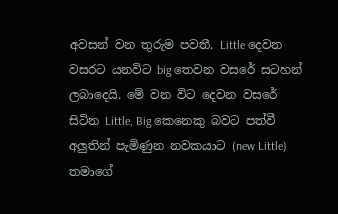අවසන් වන තුරුම පවතී. Little දෙවන වසරට යනවිට big තෙවන වසරේ සටහන් ලබාදෙයි. මේ වන විට දෙවන වසරේ සිටින Little, Big කෙනෙකු බවට පත්වී අලුතින් පැමිණුන නවකයාට (new Little) තමාගේ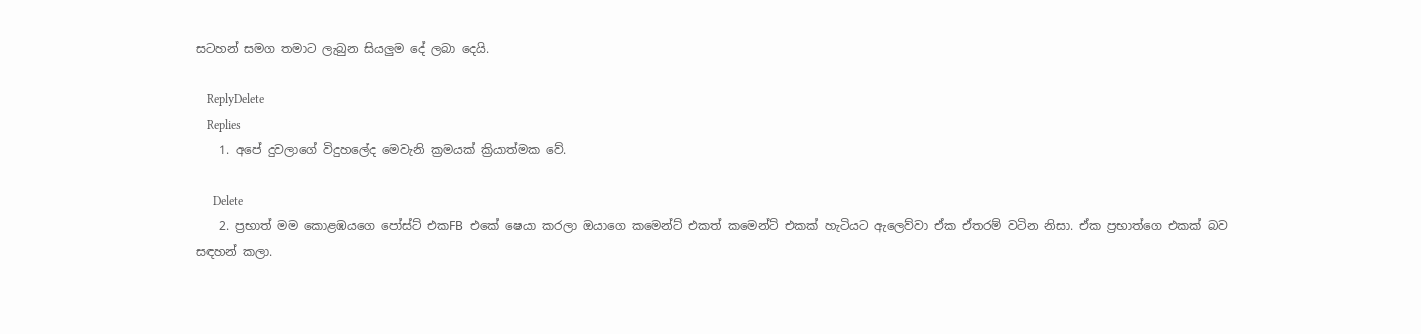සටහන් සමග තමාට ලැබුන සියලුම දේ ලබා දෙයි.

    ReplyDelete
    Replies
    1. අපේ දුවලාගේ විදුහලේද මෙවැනි ක්‍රමයක් ක්‍රියාත්මක වේ.

      Delete
    2. ප්‍රභාත් මම කොළඹයගෙ පෝස්ට් එකFB එකේ ෂෙයා කරලා ඔයාගෙ කමෙන්ට් එකත් කමෙන්ට් එකක් හැටියට ඇලෙව්වා ඒක ඒතරම් වටින නිසා. ඒක ප්‍රභාත්ගෙ එකක් බව සඳහන් කලා.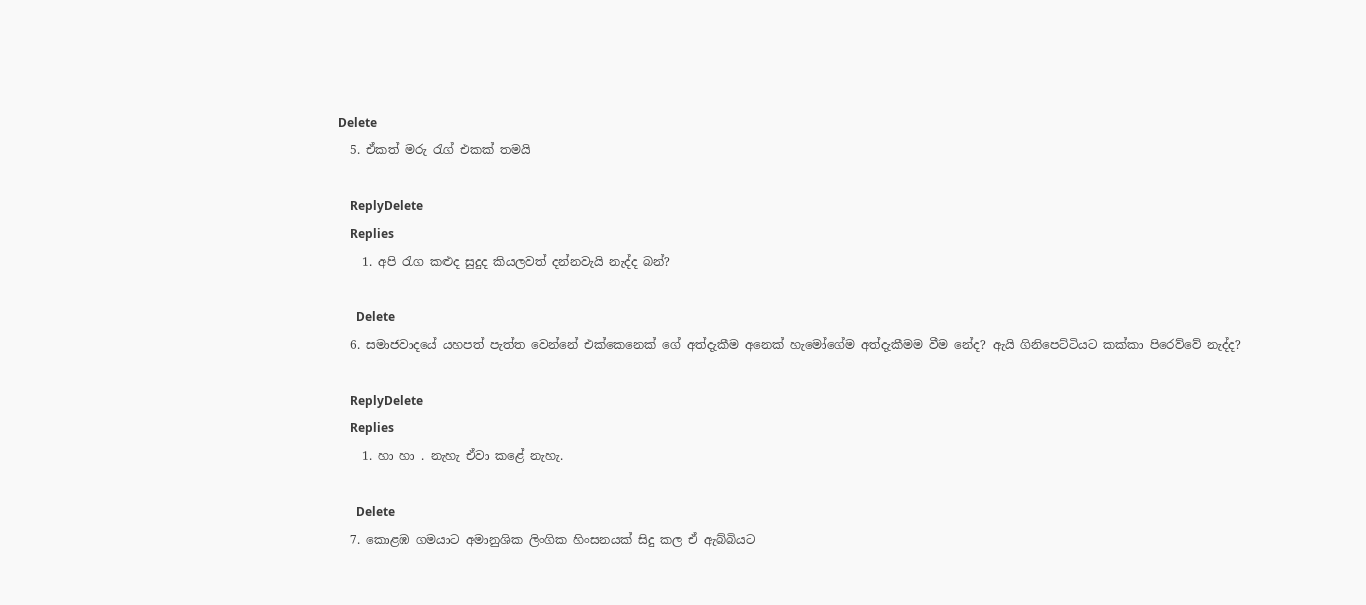Delete
  5. ඒකත් මරු රැග් එකක් තමයි

    ReplyDelete
    Replies
    1. අපි රැග කළුද සුදුද කියලවත් දන්නවැයි නැද්ද බන්?

      Delete
  6. සමාජවාදයේ යහපත් පැත්ත වෙන්නේ එක්කෙනෙක් ගේ අත්දැකීම අනෙක් හැමෝගේම අත්දැකීමම වීම නේද? ඇයි ගිනිපෙට්ටියට කක්කා පිරෙව්වේ නැද්ද?

    ReplyDelete
    Replies
    1. හා හා . නැහැ ඒවා කළේ නැහැ.

      Delete
  7. කොළඹ ගමයාට අමානුශික ලිංගික හිංසනයක් සිදු කල ඒ ඇබ්බියට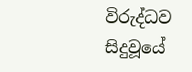විරුද්ධව සිදුවූයේ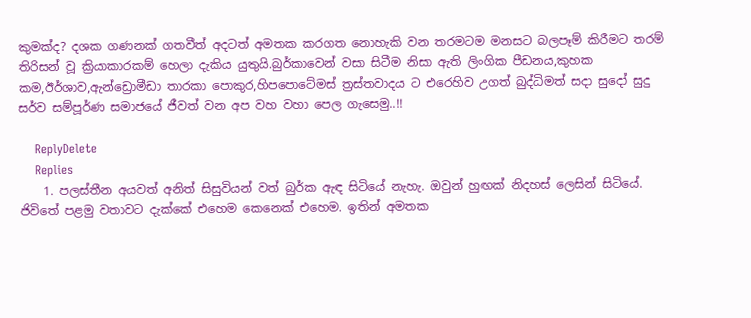කුමක්ද? දශක ගණනක් ගතවීත් අදටත් අමතක කරගත නොහැකි වන තරමටම මනසට බලපෑම් කිරීමට තරම් තිරිසන් වූ ක්‍රියාකාරකම් හෙලා දැකිය යුතුයි.බුර්කාවෙන් වසා සිටීම නිසා ඇති ලිංගික පීඩනය,කුහක කම,ඊර්ශාව,ඇන්ඩ්‍රොමීඩා තාරකා පොකුර,හිපපොටේමස් ත්‍රස්තවාදය ට එරෙහිව උගත් බුද්ධිමත් සදා සුදෝ සුදු සර්ව සම්පූර්ණ සමාජයේ ජීවත් වන අප වහ වහා පෙල ගැසෙමු..!!

    ReplyDelete
    Replies
    1. පලස්තීන අයවත් අනිත් සිසුවියන් වත් බුර්ක ඇඳ සිටියේ නැහැ. ඔවුන් හුඟක් නිදහස් ලෙසින් සිටියේ. ජිවිතේ පළමු වතාවට දැක්කේ එහෙම කෙනෙක් එහෙම. ඉතින් අමතක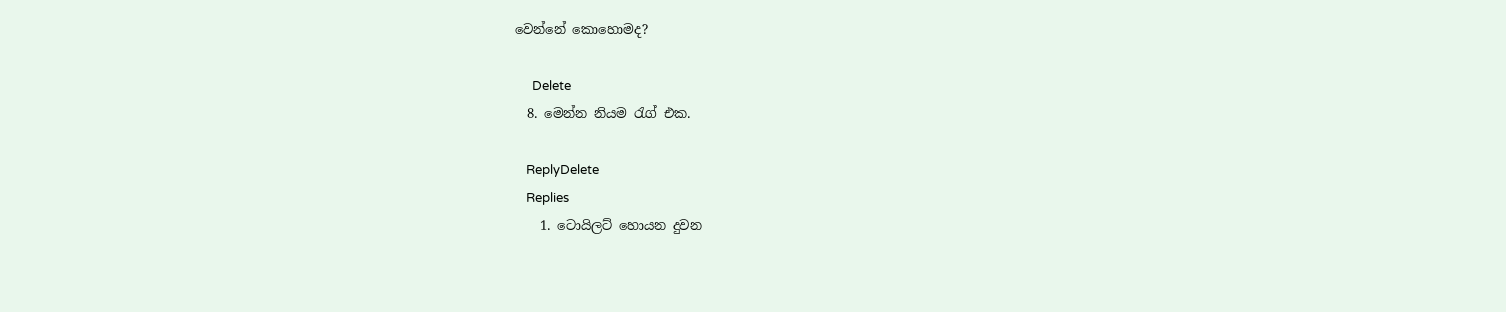වෙන්නේ කොහොමද?

      Delete
  8. මෙන්න නියම රැග් එක.

    ReplyDelete
    Replies
    1. ටොයිලට් හොයන දුවන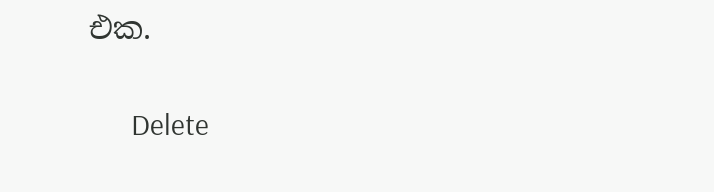එක.

      Delete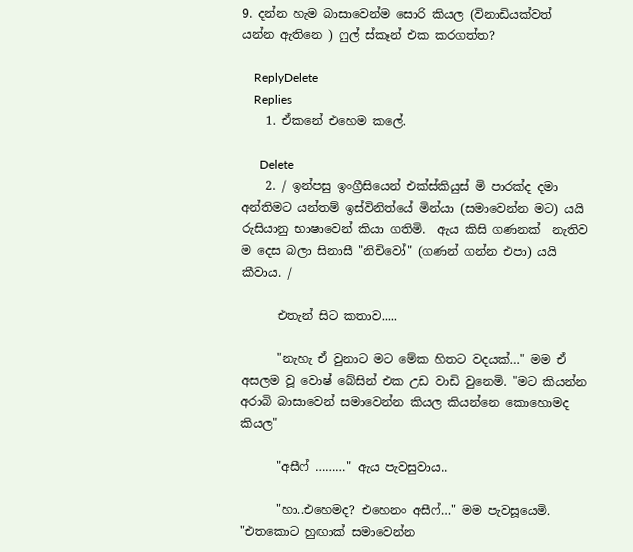9. දන්න හැම බාසාවෙන්ම සොරි කියල (විනාඩියක්වත් යන්න ඇතිනෙ ) ෆුල් ස්කෑන් එක කරගත්ත?

    ReplyDelete
    Replies
    1. ඒකනේ එහෙම කලේ.

      Delete
    2. / ඉන්පසු ඉංග්‍රීසියෙන් එක්ස්කියුස් මි පාරක්ද දමා අන්තිමට යන්තම් ඉස්විනිත්යේ මින්යා (සමාවෙන්න මට) යයි රුසියානු භාෂාවෙන් කියා ගතිමි.  ඇය කිසි ගණනක්  නැතිව ම දෙස බලා සිනාසී "නිචිවෝ" (ගණන් ගන්න එපා) යයි කීවාය. /

      එතැන් සිට කතාව.....

      "නැහැ ඒ වුනාට මට මේක හිතට වදයක්…" මම ඒ අසලම වූ වොෂ් බේසින් එක උඩ වාඩි වුනෙමි. "මට කියන්න අරාබි බාසාවෙන් සමාවෙන්න කියල කියන්නෙ කොහොමද කියල"

      "අසීෆ් ………" ඇය පැවසුවාය..

      "හා..එහෙමද? එහෙනං අසීෆ්…" මම පැවසූයෙමි. "එතකොට හුඟාක් සමාවෙන්න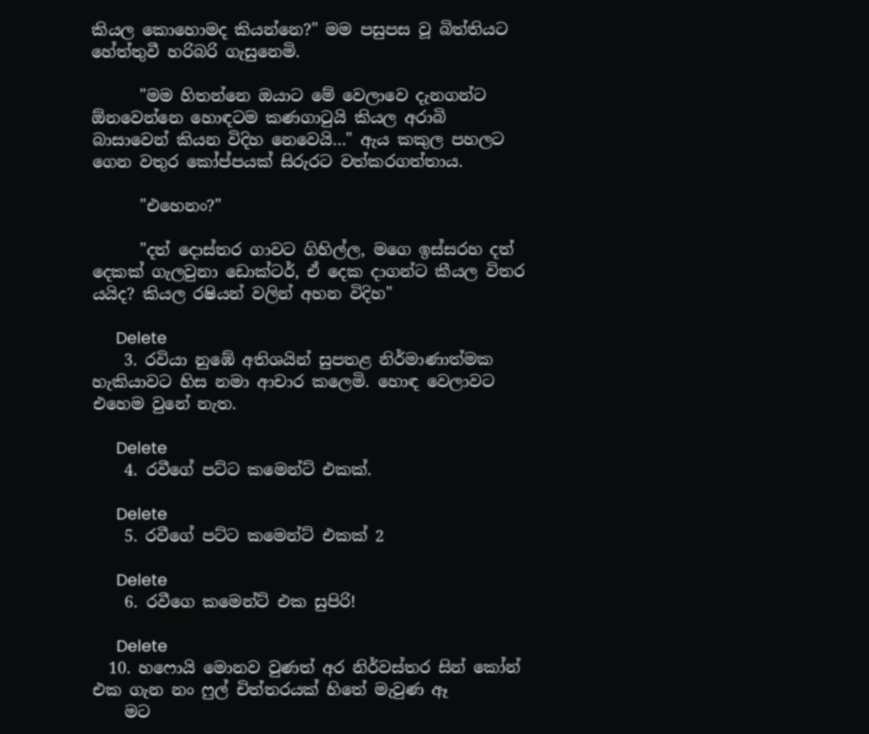කියල කොහොමද කියන්නෙ?" මම පසුපස වූ බිත්තියට හේත්තුවී හරිබරි ගැසුනෙමි.

      "මම හිතන්නෙ ඔයාට මේ වෙලාවෙ දැනගන්ට ඕනවෙන්නෙ හොඳටම කණගාටුයි කියල අරාබි බාසාවෙන් කියන විදිහ නෙවෙයි…" ඇය කකුල පහලට ගෙන වතුර කෝප්පයක් සිරුරට වත්කරගත්තාය.

      "එහෙනං?"

      "දත් දොස්තර ගාවට ගිහිල්ල, මගෙ ඉස්සරහ දත් දෙකක් ගැලවුනා ඩොක්ටර්, ඒ දෙක දාගන්ට කීයල විතර යයිද? කියල රෂියන් වලින් අහන විදිහ"

      Delete
    3. රවියා නුඹේ අතිශයින් සුපතළ නිර්මාණාත්මක හැකියාවට හිස නමා ආචාර කලෙමි. හොඳ වෙලාවට එහෙම වුනේ නැත.

      Delete
    4. රවීගේ පට්ට කමෙන්ට් එකක්.

      Delete
    5. රවීගේ පට්ට කමෙන්ට් එකක් 2

      Delete
    6. රවීගෙ කමෙන්ට් එක සුපිරි!

      Delete
  10. හෆොයි මොනව වුණත් අර නිර්වස්තර සින් කෝන් එක ගැන නං ෆුල් චිත්තරයක් හිතේ මැවුණ ඈ
    මට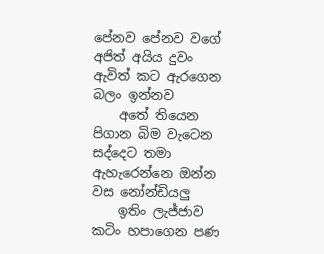පේනව පේනව වගේ අජිත් අයිය දුවං ඇවිත් කට ඇරගෙන බලං ඉන්නව
    අතේ තියෙන පිගාන බිම වැටෙන සද්දෙට තමා ඇහැරෙන්නෙ ඔන්න වස නෝන්ඩියලු
    ඉතිං ලැජ්ජාව කටිං හපාගෙන පණ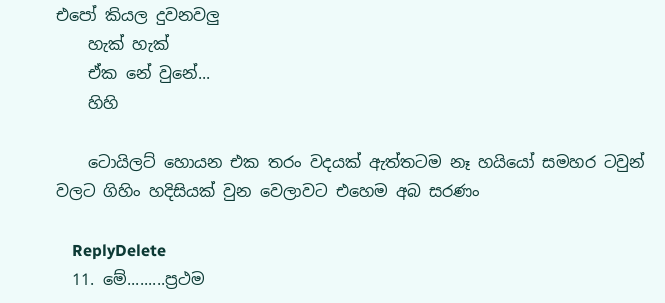එපෝ කියල දුවනවලු
    හැක් හැක්
    ඒක නේ වුනේ...
    හිහි

    ටොයිලට් හොයන එක තරං වදයක් ඇත්තටම නෑ හයියෝ සමහර ටවුන් වලට ගිහිං හදිසියක් වුන වෙලාවට එහෙම අබ සරණං

    ReplyDelete
  11. මේ.........ප්‍රථම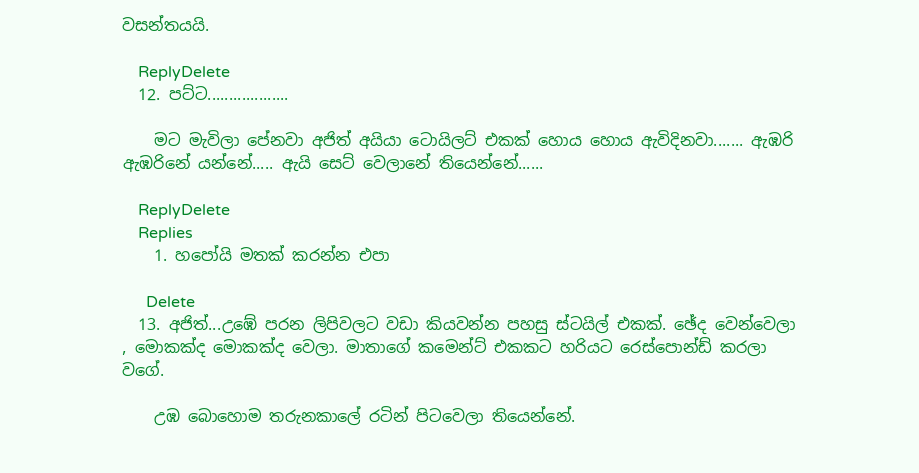වසන්තයයි.

    ReplyDelete
  12. පට්ට...................

    මට මැවිලා පේනවා අජිත් අයියා ටොයිලට් එකක් හොය හොය ඇවිදිනවා....... ඇඹරි ඇඹරිනේ යන්නේ..... ඇයි සෙට් වෙලානේ තියෙන්නේ......

    ReplyDelete
    Replies
    1. හපෝයි මතක් කරන්න එපා

      Delete
  13. අජිත්...උඹේ පරන ලිපිවලට වඩා කියවන්න පහසු ස්ටයිල් එකක්. ඡේද වෙන්වෙලා , මොකක්ද මොකක්ද වෙලා. මාතාගේ කමෙන්ට් එකකට හරියට රෙස්පොන්ඩ් කරලා වගේ.

    උඹ බොහොම තරුනකාලේ රටින් පිටවෙලා තියෙන්නේ.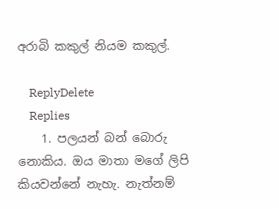අරාබි කකුල් නියම කකුල්.

    ReplyDelete
    Replies
    1. පලයන් බන් බොරු නොකිය. ඔය මාතා මගේ ලිපි කියවන්නේ නැහැ. නැත්නම්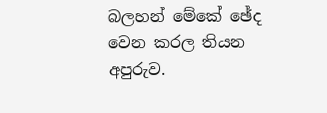බලහන් මේකේ ඡේද වෙන කරල තියන අපුරුව.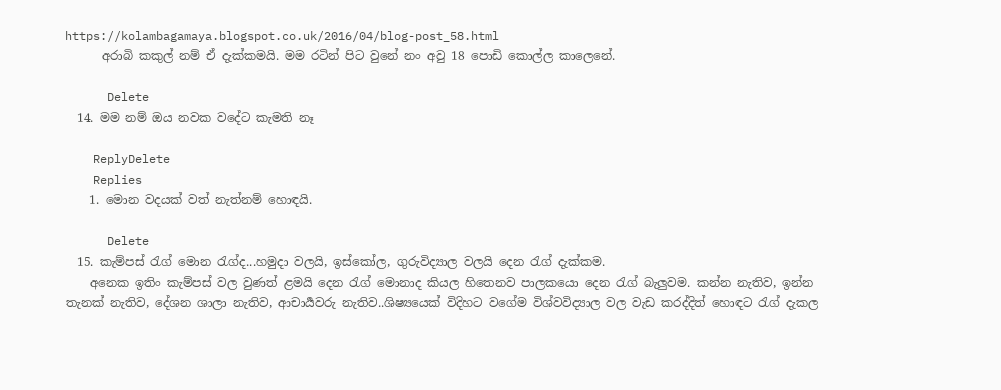https://kolambagamaya.blogspot.co.uk/2016/04/blog-post_58.html
      අරාබි කකුල් නම් ඒ දැක්කමයි. මම රටින් පිට වුනේ නං අවු 18 පොඩි කොල්ල කාලෙනේ.

      Delete
  14. මම නම් ඔය නවක වදේට කැමති නෑ

    ReplyDelete
    Replies
    1. මොන වදයක් වත් නැත්නම් හොඳයි.

      Delete
  15. කැම්පස් රැග් මොන රැග්ද...හමුදා වලයි, ඉස්කෝල, ගුරුවිද්‍යාල වලයි දෙන රැග් දැක්කම.
    අනෙක ඉතිං කැම්පස් වල වුණත් ළමයි දෙන රැග් මොනාද කියල හිතෙනව පාලකයො දෙන රැග් බැලුවම. කන්න නැතිව, ඉන්න තැනක් නැතිව, දේශන ශාලා නැතිව, ආචාර්‍යවරු නැතිව..ශිෂ්‍යයෙක් විදිහට වගේම විශ්වවිද්‍යාල වල වැඩ කරද්දිත් හොඳට රැග් දැකල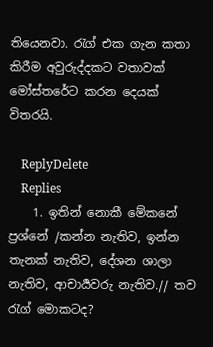තියෙනවා. රැග් එක ගැන කතා කිරීම අවුරුද්දකට වතාවක් මෝස්තරේට කරන දෙයක් විතරයි.

    ReplyDelete
    Replies
    1. ඉතින් නොකී මේකනේ ප්‍රශ්නේ /කන්න නැතිව, ඉන්න තැනක් නැතිව, දේශන ශාලා නැතිව, ආචාර්‍යවරු නැතිව.// තව රැග් මොකටද?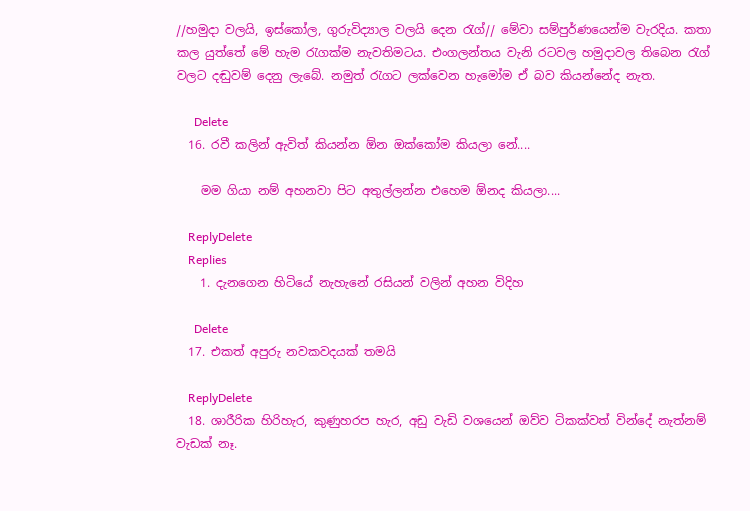//හමුදා වලයි, ඉස්කෝල, ගුරුවිද්‍යාල වලයි දෙන රැග්// මේවා සම්පුර්ණයෙන්ම වැරදිය. කතා කල යුත්තේ මේ හැම රැගක්ම නැවතිමටය. එංගලන්තය වැනි රටවල හමුදාවල තිබෙන රැග් වලට දඬුවම් දෙනු ලැබේ. නමුත් රැගට ලක්වෙන හැමෝම ඒ බව කියන්නේද නැත.

      Delete
  16. රවී කලින් ඇවිත් කියන්න ඕන ඔක්කෝම කියලා නේ....

    මම ගියා නම් අහනවා පිට අතුල්ලන්න එහෙම ඕනද කියලා....

    ReplyDelete
    Replies
    1. දැනගෙන හිටියේ නැහැනේ රසියන් වලින් අහන විදිහ

      Delete
  17. එකත් අපුරු නවකවදයක් තමයි

    ReplyDelete
  18. ශාරීරික හිරිහැර, කුණුහරප හැර, අඩු වැඩි වශයෙන් ඔව්ව ටිකක්වත් වින්දේ නැත්නම් වැඩක් නෑ.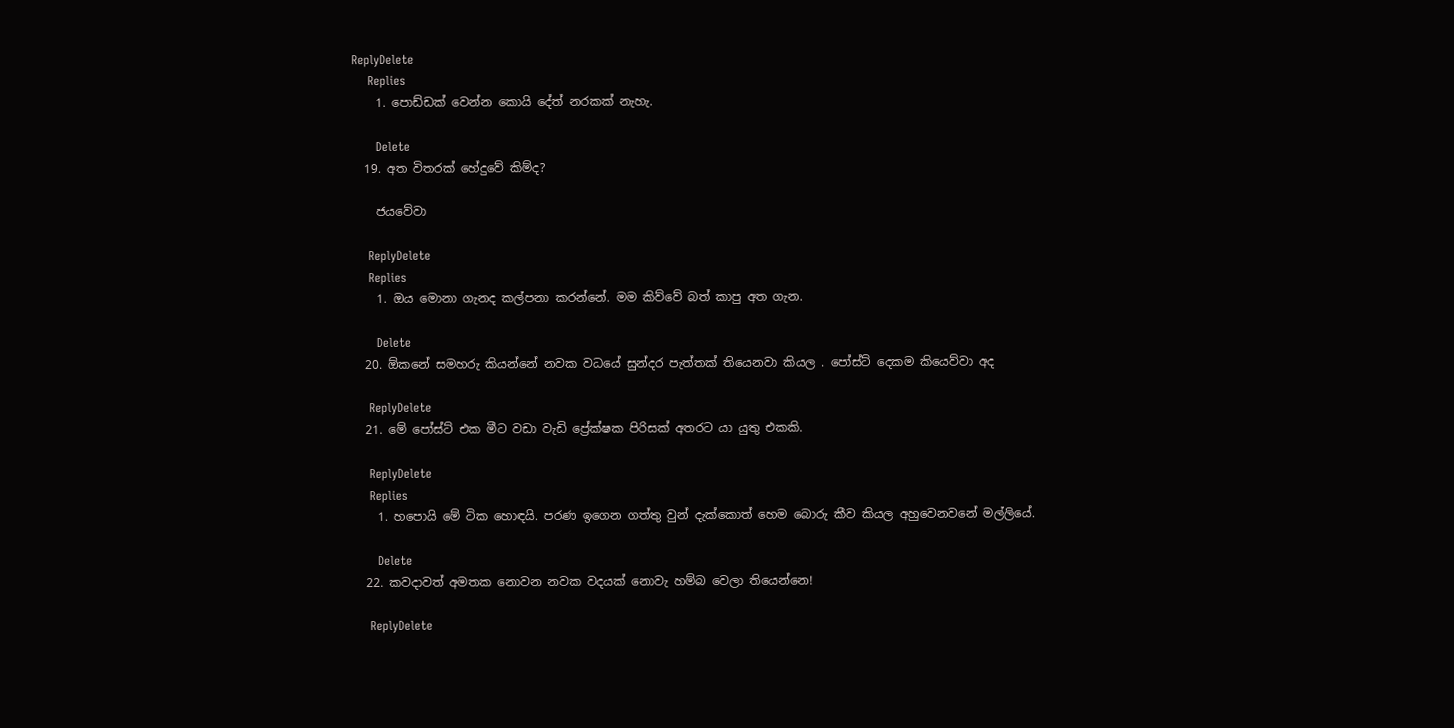ReplyDelete
    Replies
    1. පොඩ්ඩක් වෙන්න කොයි දේත් නරකක් නැහැ.

      Delete
  19. අත විතරක් හේදුවේ කිම්ද?

    ජයවේවා

    ReplyDelete
    Replies
    1. ඔය මොනා ගැනද කල්පනා කරන්නේ. මම කිව්වේ බත් කාපු අත ගැන.

      Delete
  20. ඕකනේ සමහරු කියන්නේ නවක වධයේ සුන්දර පැත්තක් තියෙනවා කියල . පෝස්ට් දෙකම කියෙව්වා අද

    ReplyDelete
  21. මේ පෝස්ට් එක මීට වඩා වැඩි ප්‍රේක්ෂක පිරිසක් අතරට යා යුතු එකකි.

    ReplyDelete
    Replies
    1. හපොයි මේ ටික හොඳයි. පරණ ඉගෙන ගත්තු වුන් දැක්කොත් හෙම බොරු කීව කියල අහුවෙනවනේ මල්ලියේ.

      Delete
  22. කවදාවත් අමතක නොවන නවක වදයක් නොවැ හම්බ වෙලා තියෙන්නෙ!

    ReplyDelete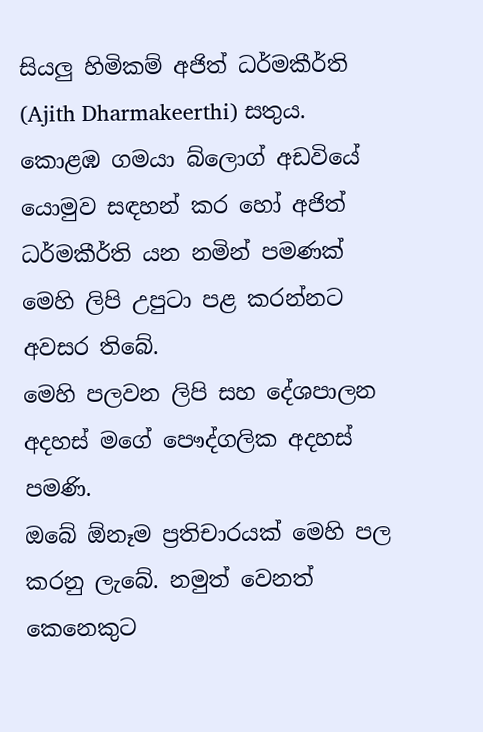සියලු හිමිකම් අජිත් ධර්මකීර්ති (Ajith Dharmakeerthi) සතුය. කොළඹ ගමයා බ්ලොග් අඩවියේ යොමුව සඳහන් කර හෝ අජිත් ධර්මකීර්ති යන නමින් පමණක් මෙහි ලිපි උපුටා පළ කරන්නට අවසර තිබේ.
මෙහි පලවන ලිපි සහ දේශපාලන අදහස් මගේ පෞද්ගලික අදහස් පමණි.
ඔබේ ඕනෑම ප්‍රතිචාරයක් මෙහි පල කරනු ලැබේ. නමුත් වෙනත් කෙනෙකුට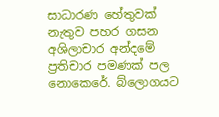සාධාරණ හේතුවක් නැතුව පහර ගසන අශිලාචාර අන්දමේ ප්‍රතිචාර පමණක් පල නොකෙරේ. බ්ලොගයට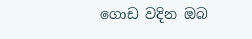ගොඩ වදින ඔබ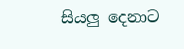සියලු දෙනාට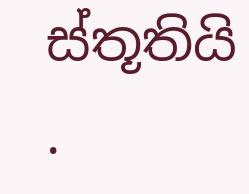ස්තූතියි .